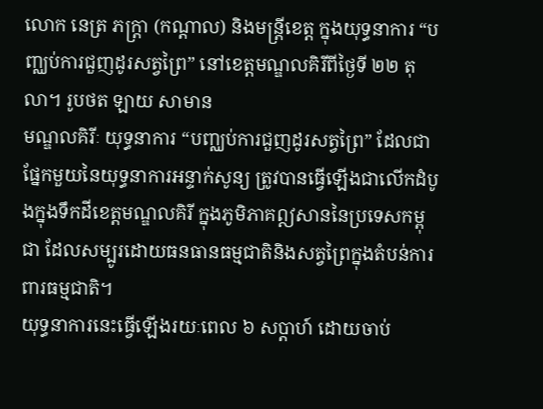លោក នេត្រ ភក្ត្រា (កណ្ដាល) និងមន្ត្រីខេត្ត ក្នុងយុទ្ធនាការ “បញ្ឈប់ការជួញដូរសត្វព្រៃ” នៅខេត្តមណ្ឌលគិរីពីថ្ងៃទី ២២ តុលា។ រូបថត ឡាយ សាមាន
មណ្ឌលគិរីៈ យុទ្ធនាការ “បញ្ឈប់ការជួញដូរសត្វព្រៃ” ដែលជាផ្នែកមួយនៃយុទ្ធនាការអន្ទាក់សូន្យ ត្រូវបានធ្វើឡើងជាលើកដំបូងក្នុងទឹកដីខេត្តមណ្ឌលគិរី ក្នុងភូមិភាគឦសាននៃប្រទេសកម្ពុជា ដែលសម្បូរដោយធនធានធម្មជាតិនិងសត្វព្រៃក្នុងតំបន់ការពារធម្មជាតិ។
យុទ្ធនាការនេះធ្វើឡើងរយៈពេល ៦ សប្តាហ៍ ដោយចាប់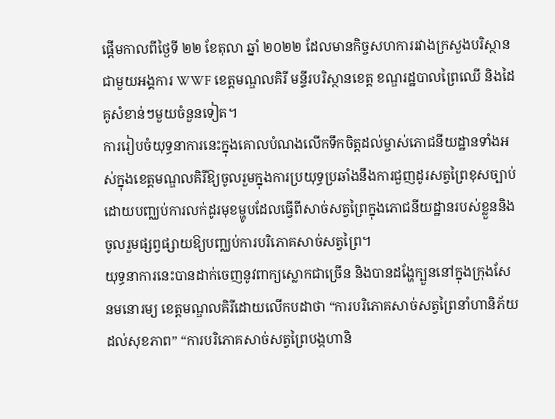ផ្តើមកាលពីថ្ងៃទី ២២ ខែតុលា ឆ្នាំ ២០២២ ដែលមានកិច្ចសហការរវាងក្រសួងបរិស្ថានជាមួយអង្គការ WWF ខេត្តមណ្ឌលគិរី មន្ទីរបរិស្ថានខេត្ត ខណ្ឌរដ្ឋបាលព្រៃឈើ និងដៃគូសំខាន់ៗមួយចំនួនទៀត។
ការរៀបចំយុទ្ធនាការនេះក្នុងគោលបំណងលើកទឹកចិត្តដល់ម្ចាស់ភោជនីយដ្ឋានទាំងអស់ក្នុងខេត្តមណ្ឌលគិរីឱ្យចូលរួមក្នុងការប្រយុទ្ធប្រឆាំងនឹងការជួញដូរសត្វព្រៃខុសច្បាប់ ដោយបញ្ឈប់ការលក់ដូរមុខម្ហូបដែលធ្វើពីសាច់សត្វព្រៃក្នុងភោជនីយដ្ឋានរបស់ខ្លួននិងចូលរួមផ្សព្វផ្សាយឱ្យបញ្ឈប់ការបរិភោគសាច់សត្វព្រៃ។
យុទ្ធនាការនេះបានដាក់ចេញនូវពាក្យស្លោកជាច្រើន និងបានដង្ហែក្បួននៅក្នុងក្រុងសែនមនោរម្យ ខេត្តមណ្ឌលគិរីដោយលើកបដាថា “ការបរិភោគសាច់សត្វព្រៃនាំហានិភ័យដល់សុខភាព” “ការបរិភោគសាច់សត្វព្រៃបង្កហានិ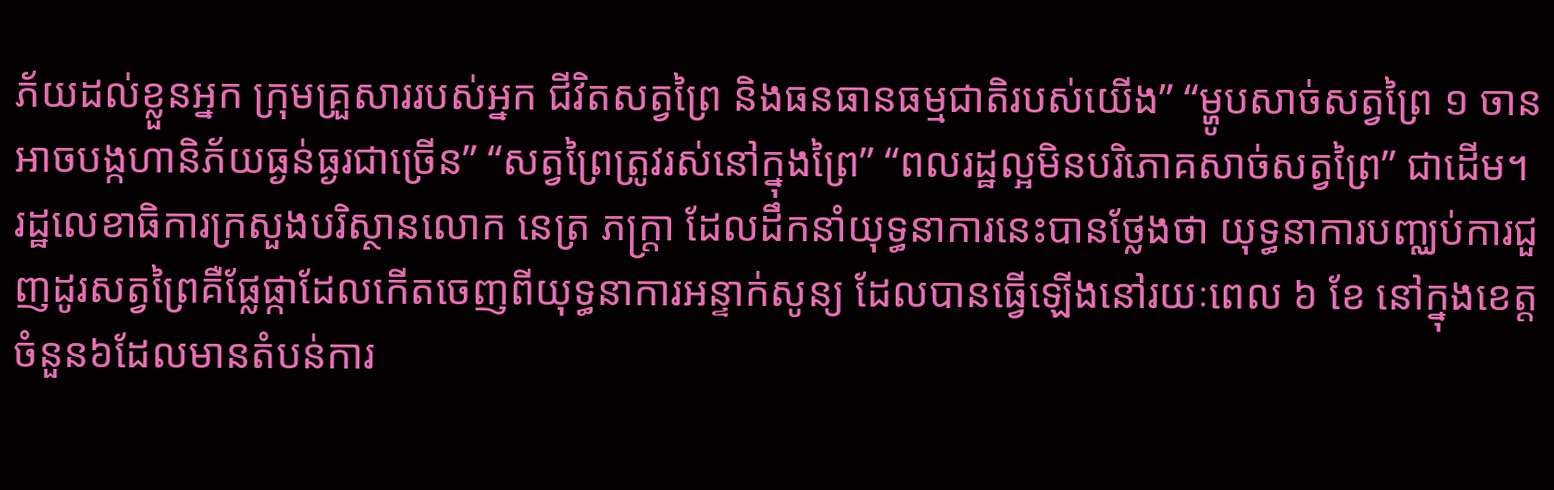ភ័យដល់ខ្លួនអ្នក ក្រុមគ្រួសាររបស់អ្នក ជីវិតសត្វព្រៃ និងធនធានធម្មជាតិរបស់យើង” “ម្ហូបសាច់សត្វព្រៃ ១ ចាន អាចបង្កហានិភ័យធ្ងន់ធ្ងរជាច្រើន” “សត្វព្រៃត្រូវរស់នៅក្នុងព្រៃ” “ពលរដ្ឋល្អមិនបរិភោគសាច់សត្វព្រៃ” ជាដើម។
រដ្ឋលេខាធិការក្រសួងបរិស្ថានលោក នេត្រ ភក្ត្រា ដែលដឹកនាំយុទ្ធនាការនេះបានថ្លែងថា យុទ្ធនាការបញ្ឈប់ការជួញដូរសត្វព្រៃគឺផ្លែផ្កាដែលកើតចេញពីយុទ្ធនាការអន្ទាក់សូន្យ ដែលបានធ្វើឡើងនៅរយៈពេល ៦ ខែ នៅក្នុងខេត្តចំនួន៦ដែលមានតំបន់ការ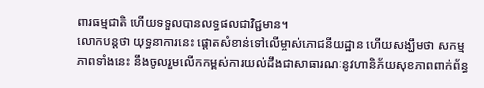ពារធម្មជាតិ ហើយទទួលបានលទ្ធផលជាវិជ្ជមាន។
លោកបន្តថា យុទ្ធនាការនេះ ផ្តោតសំខាន់ទៅលើម្ចាស់ភោជនីយដ្ឋាន ហើយសង្ឃឹមថា សកម្មភាពទាំងនេះ នឹងចូលរួមលើកកម្ពស់ការយល់ដឹងជាសាធារណៈនូវហានិភ័យសុខភាពពាក់ព័ន្ធ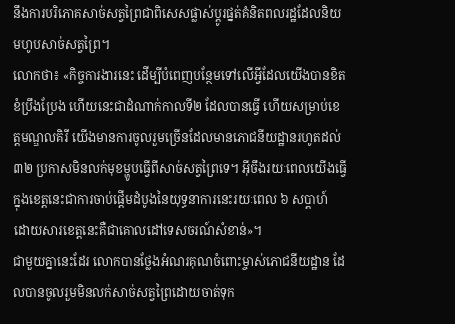នឹងការបរិភោគសាច់សត្វព្រៃជាពិសេសផ្លាស់ប្តូរផ្នត់គំនិតពលរដ្ឋដែលនិយមហូបសាច់សត្វព្រៃ។
លោកថា៖ «កិច្ចការងារនេះ ដើម្បីបំពេញបន្ថែមទៅលើអ្វីដែលយើងបានខិតខំប្រឹងប្រែង ហើយនេះជាដំណាក់កាលទី២ ដែលបានធ្វើ ហើយសម្រាប់ខេត្តមណ្ឌលគិរី យើងមានការចូលរួមច្រើនដែលមានភោជនីយដ្ឋានរហូតដល់៣២ ប្រកាសមិនលក់មុខម្ហូបធ្វើពីសាច់សត្វព្រៃទេ។ អ៊ីចឹងរយៈពេលយើងធ្វើក្នុងខេត្តនេះជាការចាប់ផ្តើមដំបូងនៃយុទ្ធនាការនេះរយៈពេល ៦ សប្តាហ៍ ដោយសារខេត្តនេះគឺជាគោលដៅទេសចរណ៍សំខាន់»។
ជាមួយគ្នានេះដែរ លោកបានថ្លែងអំណរគុណចំពោះម្ចាស់ភោជនីយដ្ឋាន ដែលបានចូលរួមមិនលក់សាច់សត្វព្រៃដោយចាត់ទុក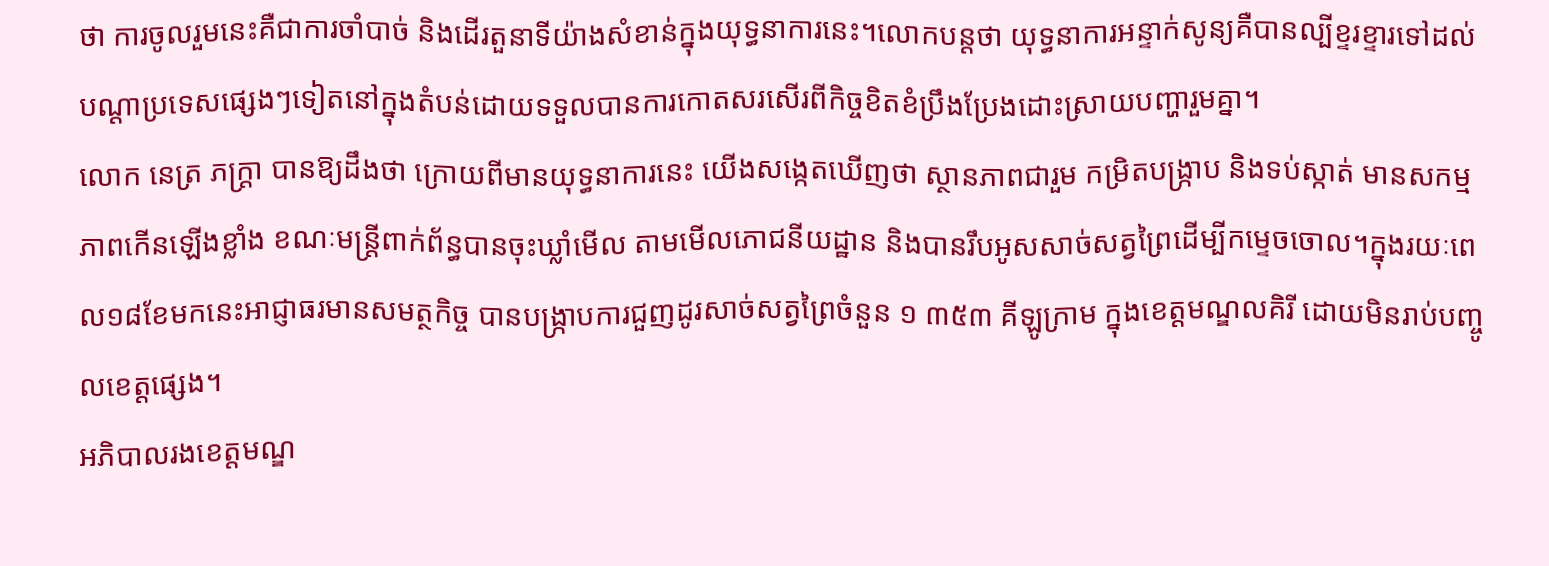ថា ការចូលរួមនេះគឺជាការចាំបាច់ និងដើរតួនាទីយ៉ាងសំខាន់ក្នុងយុទ្ធនាការនេះ។លោកបន្តថា យុទ្ធនាការអន្ទាក់សូន្យគឺបានល្បីខ្ទរខ្ទារទៅដល់បណ្តាប្រទេសផ្សេងៗទៀតនៅក្នុងតំបន់ដោយទទួលបានការកោតសរសើរពីកិច្ចខិតខំប្រឹងប្រែងដោះស្រាយបញ្ហារួមគ្នា។
លោក នេត្រ ភក្ត្រា បានឱ្យដឹងថា ក្រោយពីមានយុទ្ធនាការនេះ យើងសង្កេតឃើញថា ស្ថានភាពជារួម កម្រិតបង្ក្រាប និងទប់ស្កាត់ មានសកម្មភាពកើនឡើងខ្លាំង ខណៈមន្ត្រីពាក់ព័ន្ធបានចុះឃ្លាំមើល តាមមើលភោជនីយដ្ឋាន និងបានរឹបអូសសាច់សត្វព្រៃដើម្បីកម្ទេចចោល។ក្នុងរយៈពេល១៨ខែមកនេះអាជ្ញាធរមានសមត្ថកិច្ច បានបង្ក្រាបការជួញដូរសាច់សត្វព្រៃចំនួន ១ ៣៥៣ គីឡូក្រាម ក្នុងខេត្តមណ្ឌលគិរី ដោយមិនរាប់បញ្ចូលខេត្តផ្សេង។
អភិបាលរងខេត្តមណ្ឌ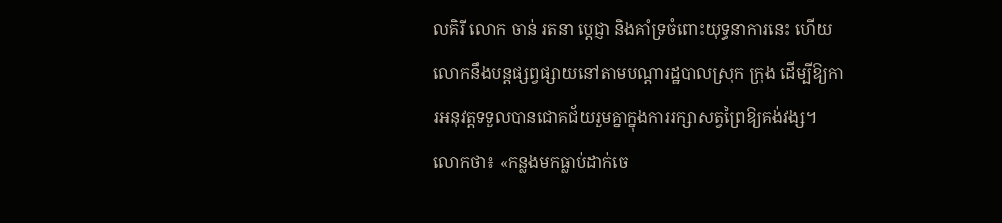លគិរី លោក ចាន់ រតនា ប្តេជ្ញា និងគាំទ្រចំពោះយុទ្ធនាការនេះ ហើយលោកនឹងបន្តផ្សព្វផ្សាយនៅតាមបណ្តារដ្ឋបាលស្រុក ក្រុង ដើម្បីឱ្យការអនុវត្តទទួលបានជោគជ័យរួមគ្នាក្នុងការរក្សាសត្វព្រៃឱ្យគង់វង្ស។
លោកថា៖ «កន្លងមកធ្លាប់ដាក់ចេ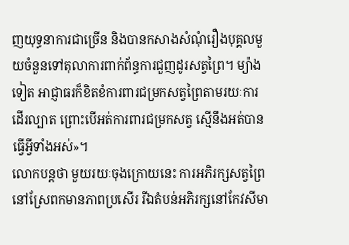ញយុទ្ធនាការជាច្រើន និងបានកសាងសំណុំរឿងបុគ្គលមួយចំនួនទៅតុលាការពាក់ព័ន្ធការជួញដូរសត្វព្រៃ។ ម្យ៉ាងទៀត អាជ្ញាធរក៏ខិតខំការពារជម្រកសត្វព្រៃតាមរយៈការដើរល្បាត ព្រោះបើអត់ការពារជម្រកសត្វ ស្មើនឹងអត់បានធ្វើអ្វីទាំងអស់»។
លោកបន្តថា មួយរយៈចុងក្រោយនេះ ការអភិរក្សសត្វព្រៃនៅស្រែពកមានភាពប្រសើរ រីឯតំបន់អភិរក្សនៅកែវសីមា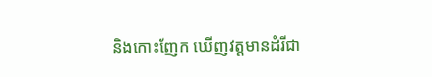និងកោះញែក ឃើញវត្តមានដំរីជា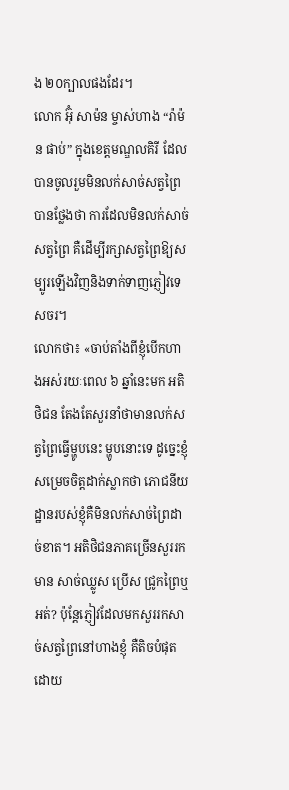ង ២០ក្បាលផងដែរ។
លោក អ៊ុំ សាម៉ន ម្ចាស់ហាង “រ៉ាម៉ន ផាប់” ក្នុងខេត្តមណ្ឌលគិរី ដែលបានចូលរួមមិនលក់សាច់សត្វព្រៃបានថ្លែងថា ការដែលមិនលក់សាច់សត្វព្រៃ គឺដើម្បីរក្សាសត្វព្រៃឱ្យសម្បូរឡើងវិញនិងទាក់ទាញភ្ញៀវទេសចរ។
លោកថា៖ «ចាប់តាំងពីខ្ញុំបើកហាងអស់រយៈពេល ៦ ឆ្នាំនេះមក អតិថិជន តែងតែសួរនាំថាមានលក់សត្វព្រៃធ្វើម្ហូបនេះ ម្ហូបនោះទេ ដូច្នេះខ្ញុំសម្រេចចិត្តដាក់ស្លាកថា ភោជនីយដ្ឋានរបស់ខ្ញុំគឺមិនលក់សាច់ព្រៃដាច់ខាត។ អតិថិជនភាគច្រើនសួររកមាន សាច់ឈ្លូស ប្រើស ជ្រូកព្រៃឬអត់? ប៉ុន្តែភ្ញៀវដែលមកសួររកសាច់សត្វព្រៃនៅហាងខ្ញុំ គឺតិចបំផុត ដោយ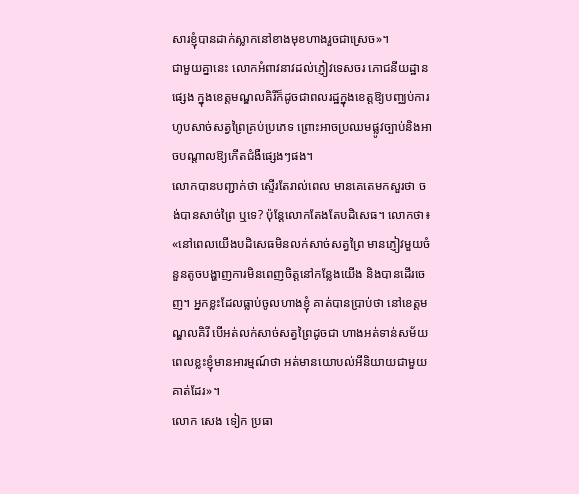សារខ្ញុំបានដាក់ស្លាកនៅខាងមុខហាងរួចជាស្រេច»។
ជាមួយគ្នានេះ លោកអំពាវនាវដល់ភ្ញៀវទេសចរ ភោជនីយដ្ឋានផ្សេង ក្នុងខេត្តមណ្ឌលគិរីក៏ដូចជាពលរដ្ឋក្នុងខេត្តឱ្យបញ្ឈប់ការហូបសាច់សត្វព្រៃគ្រប់ប្រភេទ ព្រោះអាចប្រឈមផ្លូវច្បាប់និងអាចបណ្តាលឱ្យកើតជំងឺផ្សេងៗផង។
លោកបានបញ្ជាក់ថា ស្ទើរតែរាល់ពេល មានគេតេមកសួរថា ចង់បានសាច់ព្រៃ ឬទេ? ប៉ុន្តែលោកតែងតែបដិសេធ។ លោកថា៖ «នៅពេលយើងបដិសេធមិនលក់សាច់សត្វព្រៃ មានភ្ញៀវមួយចំនួនតូចបង្ហាញការមិនពេញចិត្តនៅកន្លែងយើង និងបានដើរចេញ។ អ្នកខ្លះដែលធ្លាប់ចូលហាងខ្ញុំ គាត់បានប្រាប់ថា នៅខេត្តមណ្ឌលគិរី បើអត់លក់សាច់សត្វព្រៃដូចជា ហាងអត់ទាន់សម័យ ពេលខ្លះខ្ញុំមានអារម្មណ៍ថា អត់មានយោបល់អីនិយាយជាមួយគាត់ដែរ»។
លោក សេង ទៀក ប្រធា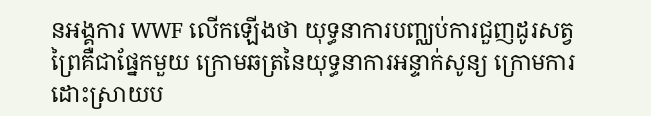នអង្គការ WWF លើកឡើងថា យុទ្ធនាការបញ្ឈប់ការជួញដូរសត្វព្រៃគឺជាផ្នែកមួយ ក្រោមឆត្រនៃយុទ្ធនាការអន្ទាក់សូន្យ ក្រោមការដោះស្រាយប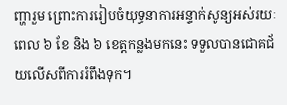ញ្ហារួម ព្រោះការរៀបចំយុទ្ធនាការអន្ទាក់សូន្យអស់រយៈពេល ៦ ខែ និង ៦ ខេត្តកន្លងមកនេះ ទទួលបានជោគជ័យលើសពីការរំពឹងទុក។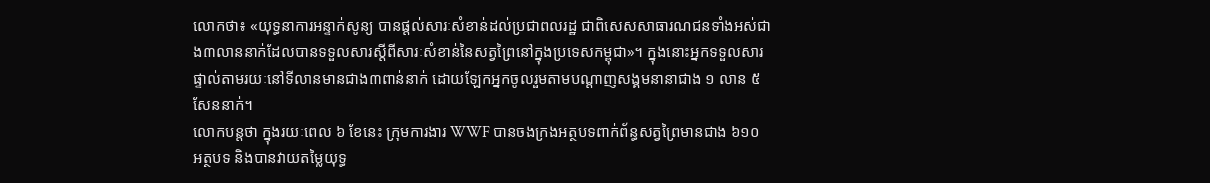លោកថា៖ «យុទ្ធនាការអន្ទាក់សូន្យ បានផ្តល់សារៈសំខាន់ដល់ប្រជាពលរដ្ឋ ជាពិសេសសាធារណជនទាំងអស់ជាង៣លាននាក់ដែលបានទទួលសារស្តីពីសារៈសំខាន់នៃសត្វព្រៃនៅក្នុងប្រទេសកម្ពុជា»។ ក្នុងនោះអ្នកទទួលសារផ្ទាល់តាមរយៈនៅទីលានមានជាង៣ពាន់នាក់ ដោយឡែកអ្នកចូលរួមតាមបណ្តាញសង្គមនានាជាង ១ លាន ៥ សែននាក់។
លោកបន្តថា ក្នុងរយៈពេល ៦ ខែនេះ ក្រុមការងារ WWF បានចងក្រងអត្ថបទពាក់ព័ន្ធសត្វព្រៃមានជាង ៦១០ អត្ថបទ និងបានវាយតម្លៃយុទ្ធ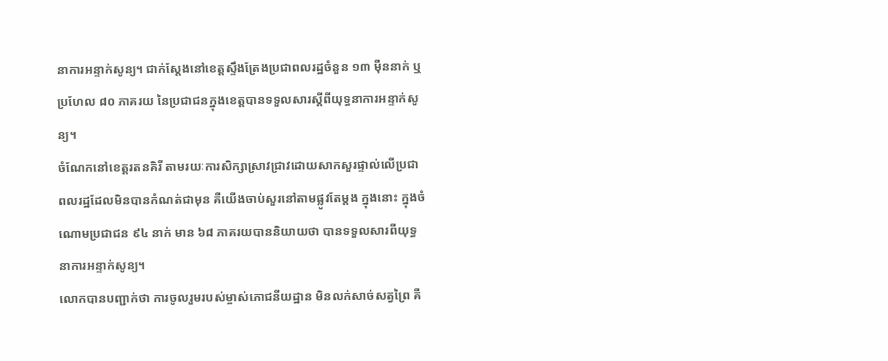នាការអន្ទាក់សូន្យ។ ជាក់ស្តែងនៅខេត្តស្ទឹងត្រែងប្រជាពលរដ្ឋចំនួន ១៣ ម៉ឺននាក់ ឬប្រហែល ៨០ ភាគរយ នៃប្រជាជនក្នុងខេត្តបានទទួលសារស្តីពីយុទ្ធនាការអន្ទាក់សូន្យ។
ចំណែកនៅខេត្តរតនគិរី តាមរយៈការសិក្សាស្រាវជ្រាវដោយសាកសួរផ្ទាល់លើប្រជាពលរដ្ឋដែលមិនបានកំណត់ជាមុន គឺយើងចាប់សួរនៅតាមផ្លូវតែម្តង ក្នុងនោះ ក្នុងចំណោមប្រជាជន ៩៤ នាក់ មាន ៦៨ ភាគរយបាននិយាយថា បានទទួលសារពីយុទ្ធនាការអន្ទាក់សូន្យ។
លោកបានបញ្ជាក់ថា ការចូលរួមរបស់ម្ចាស់ភោជនីយដ្ឋាន មិនលក់សាច់សត្វព្រៃ គឺ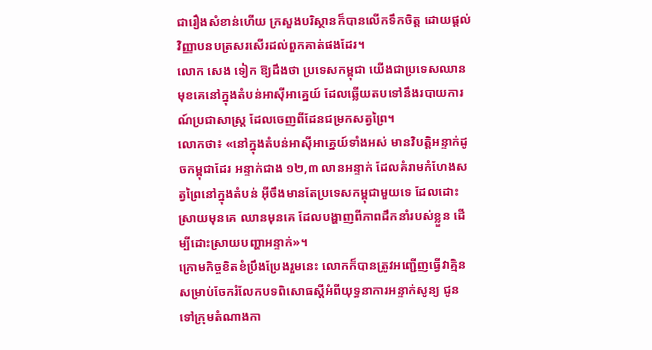ជារឿងសំខាន់ហើយ ក្រសួងបរិស្ថានក៏បានលើកទឹកចិត្ត ដោយផ្តល់វិញ្ញាបនបត្រសរសើរដល់ពួកគាត់ផងដែរ។
លោក សេង ទៀក ឱ្យដឹងថា ប្រទេសកម្ពុជា យើងជាប្រទេសឈានមុខគេនៅក្នុងតំបន់អាស៊ីអាគ្នេយ៍ ដែលឆ្លើយតបទៅនឹងរបាយការណ៍ប្រជាសាស្ត្រ ដែលចេញពីដែនជម្រកសត្វព្រៃ។
លោកថា៖ «នៅក្នុងតំបន់អាស៊ីអាគ្នេយ៍ទាំងអស់ មានវិបត្តិអន្ទាក់ដូចកម្ពុជាដែរ អន្ទាក់ជាង ១២,៣ លានអន្ទាក់ ដែលគំរាមកំហែងសត្វព្រៃនៅក្នុងតំបន់ អ៊ីចឹងមានតែប្រទេសកម្ពុជាមួយទេ ដែលដោះស្រាយមុនគេ ឈានមុនគេ ដែលបង្ហាញពីភាពដឹកនាំរបស់ខ្លួន ដើម្បីដោះស្រាយបញ្ហាអន្ទាក់»។
ក្រោមកិច្ចខិតខំប្រឹងប្រែងរួមនេះ លោកក៏បានត្រូវអញ្ជើញធ្វើវាគ្មិន សម្រាប់ចែករំលែកបទពិសោធស្តីអំពីយុទ្ធនាការអន្ទាក់សូន្យ ជូនទៅក្រុមតំណាងកា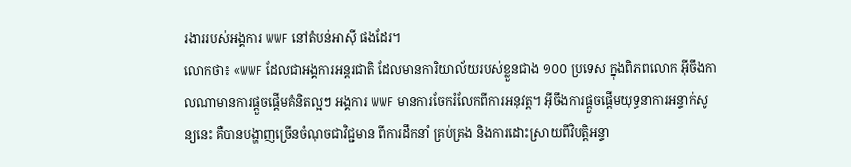រងាររបស់អង្គការ WWF នៅតំបន់អាស៊ី ផងដែរ។
លោកថា៖ «WWF ដែលជាអង្គការអន្តរជាតិ ដែលមានការិយាល័យរបស់ខ្លួនជាង ១០០ ប្រទេស ក្នុងពិភពលោក អ៊ីចឹងកាលណាមានការផ្តួចផ្តើមគំនិតល្អៗ អង្គការ WWF មានការចែករំលែកពីការអនុវត្ត។ អ៊ីចឹងការផ្តួចផ្តើមយុទ្ធនាការអន្ទាក់សូន្យនេះ គឺបានបង្ហាញច្រើនចំណុចជាវិជ្ជមាន ពីការដឹកនាំ គ្រប់គ្រង និងការដោះស្រាយពីវិបត្តិអន្ទា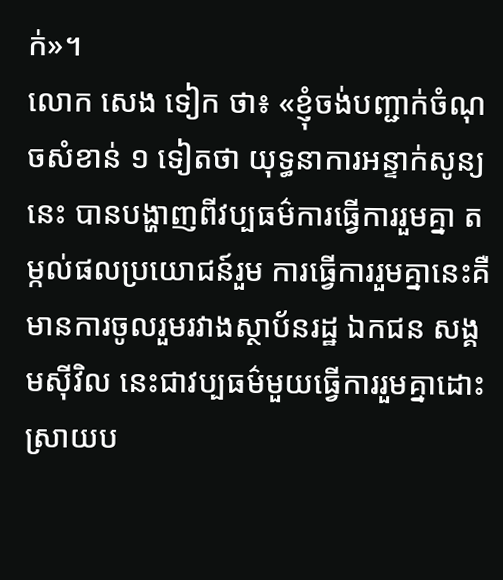ក់»។
លោក សេង ទៀក ថា៖ «ខ្ញុំចង់បញ្ជាក់ចំណុចសំខាន់ ១ ទៀតថា យុទ្ធនាការអន្ទាក់សូន្យនេះ បានបង្ហាញពីវប្បធម៌ការធ្វើការរួមគ្នា តម្កល់ផលប្រយោជន៍រួម ការធ្វើការរួមគ្នានេះគឺមានការចូលរួមរវាងស្ថាប័នរដ្ឋ ឯកជន សង្គមស៊ីវិល នេះជាវប្បធម៌មួយធ្វើការរួមគ្នាដោះស្រាយប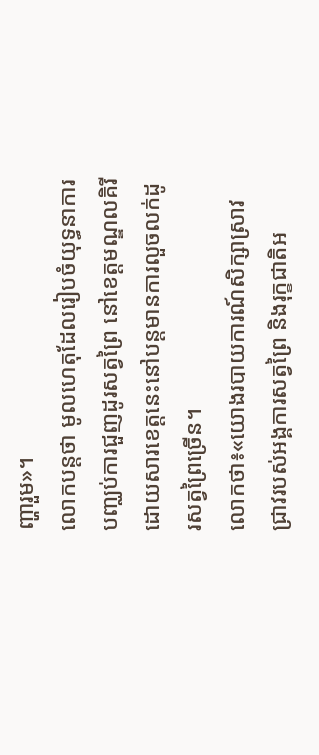ញ្ហារួម»។
លោកបន្តថា មូលហេតុដែលរៀបចំយុទ្ធនាការ បញ្ឈប់ការជួញដូរសត្វព្រៃ នៅខេត្តមណ្ឌលគិរី ដោយសារខេត្តនេះនៅបន្តមានការលួចលក់ដូរសត្វព្រៃច្រើន។
លោកថា៖«យោងរបាយការណ៍សិក្សាស្រាវជ្រាវរបស់អង្គការសត្វព្រៃ និងរុក្ខជាតិអ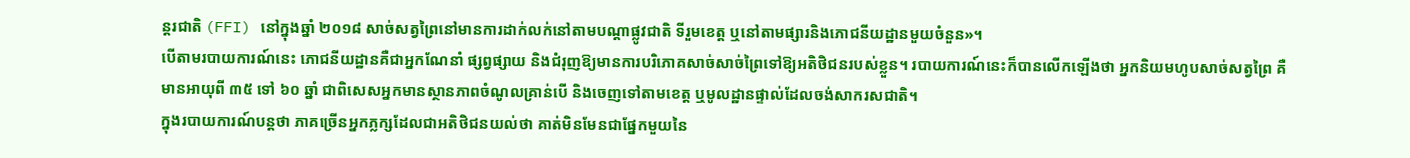ន្តរជាតិ (FFI) នៅក្នុងឆ្នាំ ២០១៨ សាច់សត្វព្រៃនៅមានការដាក់លក់នៅតាមបណ្តាផ្លូវជាតិ ទីរួមខេត្ត ឬនៅតាមផ្សារនិងភោជនីយដ្ឋានមួយចំនួន»។
បើតាមរបាយការណ៍នេះ ភោជនីយដ្ឋានគឺជាអ្នកណែនាំ ផ្សព្វផ្សាយ និងជំរុញឱ្យមានការបរិភោគសាច់សាច់ព្រៃទៅឱ្យអតិថិជនរបស់ខ្លួន។ របាយការណ៍នេះក៏បានលើកឡើងថា អ្នកនិយមហូបសាច់សត្វព្រៃ គឺមានអាយុពី ៣៥ ទៅ ៦០ ឆ្នាំ ជាពិសេសអ្នកមានស្ថានភាពចំណូលគ្រាន់បើ និងចេញទៅតាមខេត្ត ឬមូលដ្ឋានផ្ទាល់ដែលចង់សាករសជាតិ។
ក្នុងរបាយការណ៍បន្តថា ភាគច្រើនអ្នកភ្លក្សដែលជាអតិថិជនយល់ថា គាត់មិនមែនជាផ្នែកមួយនៃ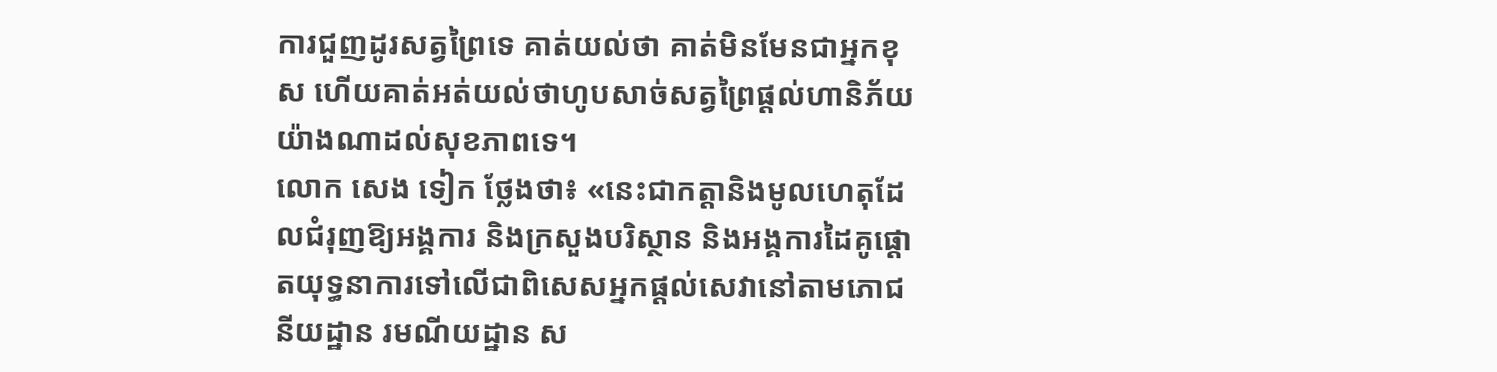ការជួញដូរសត្វព្រៃទេ គាត់យល់ថា គាត់មិនមែនជាអ្នកខុស ហើយគាត់អត់យល់ថាហូបសាច់សត្វព្រៃផ្តល់ហានិភ័យយ៉ាងណាដល់សុខភាពទេ។
លោក សេង ទៀក ថ្លែងថា៖ «នេះជាកត្តានិងមូលហេតុដែលជំរុញឱ្យអង្គការ និងក្រសួងបរិស្ថាន និងអង្គការដៃគូផ្តោតយុទ្ធនាការទៅលើជាពិសេសអ្នកផ្តល់សេវានៅតាមភោជនីយដ្ឋាន រមណីយដ្ឋាន ស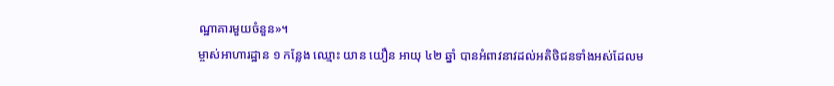ណ្ឋាគារមួយចំនួន»។
ម្ចាស់អាហារដ្ឋាន ១ កន្លែង ឈ្មោះ យាន យឿន អាយុ ៤២ ឆ្នាំ បានអំពាវនាវដល់អតិថិជនទាំងអស់ដែលម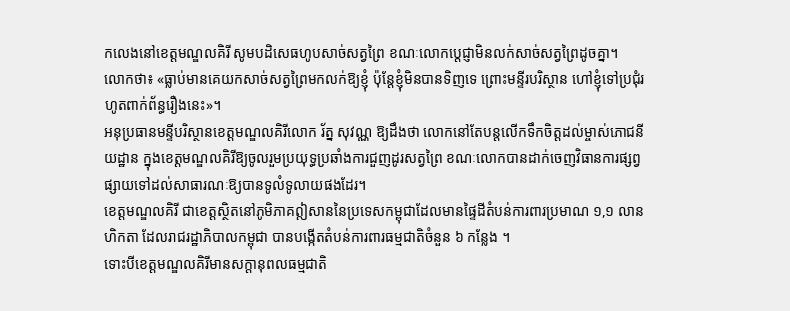កលេងនៅខេត្តមណ្ឌលគិរី សូមបដិសេធហូបសាច់សត្វព្រៃ ខណៈលោកប្តេជ្ញាមិនលក់សាច់សត្វព្រៃដូចគ្នា។
លោកថា៖ «ធ្លាប់មានគេយកសាច់សត្វព្រៃមកលក់ឱ្យខ្ញុំ ប៉ុន្តែខ្ញុំមិនបានទិញទេ ព្រោះមន្ទីរបរិស្ថាន ហៅខ្ញុំទៅប្រជុំរហូតពាក់ព័ន្ធរឿងនេះ»។
អនុប្រធានមន្ទីបរិស្ថានខេត្តមណ្ឌលគិរីលោក រ័ត្ន សុវណ្ណ ឱ្យដឹងថា លោកនៅតែបន្តលើកទឹកចិត្តដល់ម្ចាស់ភោជនីយដ្ឋាន ក្នុងខេត្តមណ្ឌលគិរីឱ្យចូលរួមប្រយុទ្ធប្រឆាំងការជួញដូរសត្វព្រៃ ខណៈលោកបានដាក់ចេញវិធានការផ្សព្វផ្សាយទៅដល់សាធារណៈឱ្យបានទូលំទូលាយផងដែរ។
ខេត្តមណ្ឌលគិរី ជាខេត្តស្ថិតនៅភូមិភាគឦសាននៃប្រទេសកម្ពុជាដែលមានផ្ទៃដីតំបន់ការពារប្រមាណ ១,១ លានហិកតា ដែលរាជរដ្ឋាភិបាលកម្ពុជា បានបង្កើតតំបន់ការពារធម្មជាតិចំនួន ៦ កន្លែង ។
ទោះបីខេត្តមណ្ឌលគិរីមានសក្តានុពលធម្មជាតិ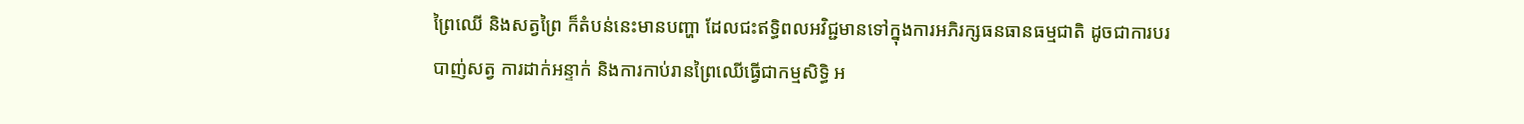ព្រៃឈើ និងសត្វព្រៃ ក៏តំបន់នេះមានបញ្ហា ដែលជះឥទ្ធិពលអវិជ្ជមានទៅក្នុងការអភិរក្សធនធានធម្មជាតិ ដូចជាការបរបាញ់សត្វ ការដាក់អន្ទាក់ និងការកាប់រានព្រៃឈើធ្វើជាកម្មសិទ្ធិ អ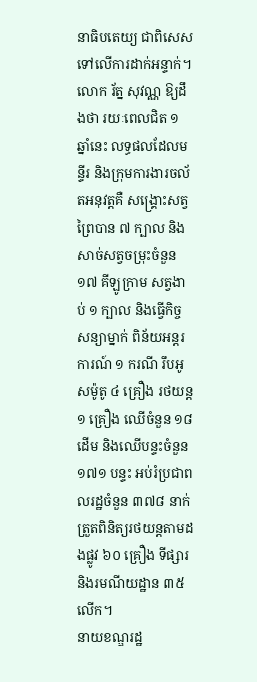នាធិបតេយ្យ ជាពិសេសទៅលើការដាក់អន្ទាក់។
លោក រ័ត្ន សុវណ្ណ ឱ្យដឹងថា រយៈពេលជិត ១ ឆ្នាំនេះ លទ្ធផលដែលមន្ទីរ និងក្រុមការងារចល័តអនុវត្តគឺ សង្គ្រោះសត្វព្រៃបាន ៧ ក្បាល និងសាច់សត្វចម្រុះចំនួន ១៧ គីឡូក្រាម សត្វងាប់ ១ ក្បាល និងធ្វើកិច្ចសន្យាម្នាក់ ពិន័យអន្តរការណ៍ ១ ករណី រឹបអូសម៉ូតូ ៤ គ្រឿង រថយន្ត ១ គ្រឿង ឈើចំនួន ១៨ ដើម និងឈើបន្ទះចំនួន ១៧១ បន្ទះ អប់រំប្រជាពលរដ្ឋចំនួន ៣៧៨ នាក់ ត្រួតពិនិត្យរថយន្តតាមដងផ្លូវ ៦០ គ្រឿង ទីផ្សារ និងរមណីយដ្ឋាន ៣៥លើក។
នាយខណ្ឌរដ្ឋ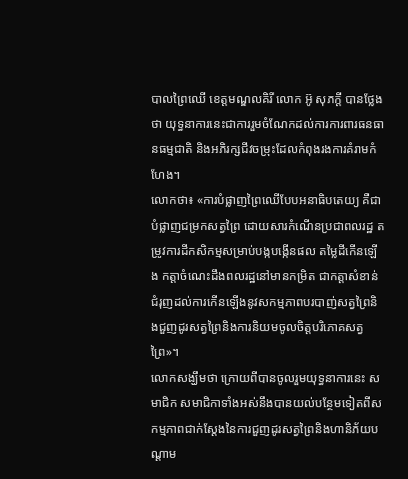បាលព្រៃឈើ ខេត្តមណ្ឌលគិរី លោក អ៊ូ សុភក្តី បានថ្លែងថា យុទ្ធនាការនេះជាការរួមចំណែកដល់ការការពារធនធានធម្មជាតិ និងអភិរក្សជីវចម្រុះដែលកំពុងរងការគំរាមកំហែង។
លោកថា៖ «ការបំផ្លាញព្រៃឈើបែបអនាធិបតេយ្យ គឺជាបំផ្លាញជម្រកសត្វព្រៃ ដោយសារកំណើនប្រជាពលរដ្ឋ តម្រូវការដីកសិកម្មសម្រាប់បង្កបង្កើនផល តម្លៃដីកើនឡើង កត្តាចំណេះដឹងពលរដ្ឋនៅមានកម្រិត ជាកត្តាសំខាន់ជំរុញដល់ការកើនឡើងនូវសកម្មភាពបរបាញ់សត្វព្រៃនិងជួញដូរសត្វព្រៃនិងការនិយមចូលចិត្តបរិភោគសត្វព្រៃ»។
លោកសង្ឃឹមថា ក្រោយពីបានចូលរួមយុទ្ធនាការនេះ សមាជិក សមាជិកាទាំងអស់នឹងបានយល់បន្ថែមទៀតពីសកម្មភាពជាក់ស្តែងនៃការជួញដូរសត្វព្រៃនិងហានិភ័យបណ្តាម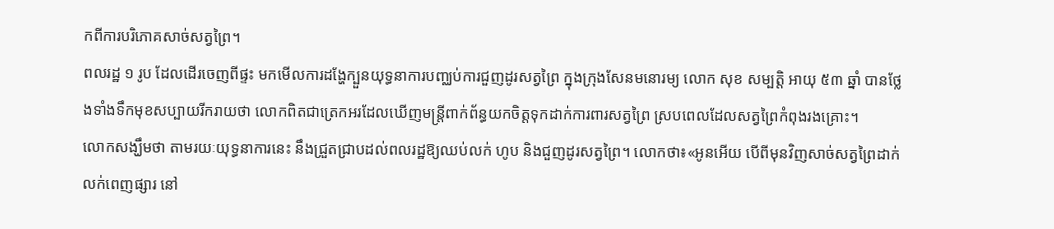កពីការបរិភោគសាច់សត្វព្រៃ។
ពលរដ្ឋ ១ រូប ដែលដើរចេញពីផ្ទះ មកមើលការដង្ហែក្បួនយុទ្ធនាការបញ្ឈប់ការជួញដូរសត្វព្រៃ ក្នុងក្រុងសែនមនោរម្យ លោក សុខ សម្បត្តិ អាយុ ៥៣ ឆ្នាំ បានថ្លែងទាំងទឹកមុខសប្បាយរីករាយថា លោកពិតជាត្រេកអរដែលឃើញមន្ត្រីពាក់ព័ន្ធយកចិត្តទុកដាក់ការពារសត្វព្រៃ ស្របពេលដែលសត្វព្រៃកំពុងរងគ្រោះ។
លោកសង្ឃឹមថា តាមរយៈយុទ្ធនាការនេះ នឹងជ្រួតជ្រាបដល់ពលរដ្ឋឱ្យឈប់លក់ ហូប និងជួញដូរសត្វព្រៃ។ លោកថា៖«អូនអើយ បើពីមុនវិញសាច់សត្វព្រៃដាក់លក់ពេញផ្សារ នៅ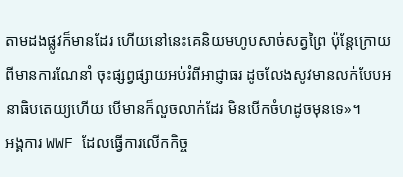តាមដងផ្លូវក៏មានដែរ ហើយនៅនេះគេនិយមហូបសាច់សត្វព្រៃ ប៉ុន្តែក្រោយពីមានការណែនាំ ចុះផ្សព្វផ្សាយអប់រំពីអាជ្ញាធរ ដូចលែងសូវមានលក់បែបអនាធិបតេយ្យហើយ បើមានក៏លួចលាក់ដែរ មិនបើកចំហដូចមុនទេ»។
អង្គការ WWF ដែលធ្វើការលើកកិច្ច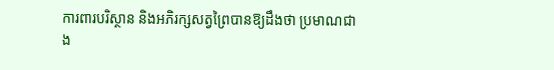ការពារបរិស្ថាន និងអភិរក្សសត្វព្រៃបានឱ្យដឹងថា ប្រមាណជាង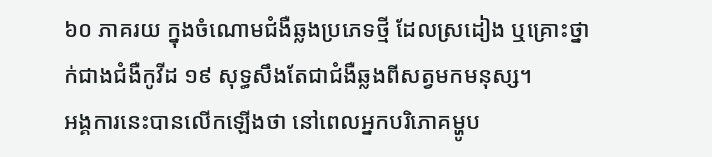៦០ ភាគរយ ក្នុងចំណោមជំងឺឆ្លងប្រភេទថ្មី ដែលស្រដៀង ឬគ្រោះថ្នាក់ជាងជំងឺកូវីដ ១៩ សុទ្ធសឹងតែជាជំងឺឆ្លងពីសត្វមកមនុស្ស។
អង្គការនេះបានលើកឡើងថា នៅពេលអ្នកបរិភោគម្ហូប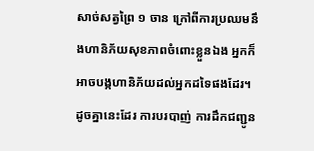សាច់សត្វព្រៃ ១ ចាន ក្រៅពីការប្រឈមនឹងហានិភ័យសុខភាពចំពោះខ្លួនឯង អ្នកក៏អាចបង្កហានិភ័យដល់អ្នកដទៃផងដែរ។ ដូចគ្នានេះដែរ ការបរបាញ់ ការដឹកជញ្ជូន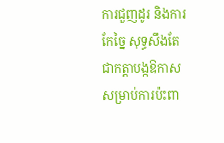ការជួញដូរ និងការកែច្នៃ សុទ្ធសឹងតែជាកត្តាបង្កឱកាសសម្រាប់ការប៉ះពា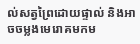ល់សត្វព្រៃដោយផ្ទាល់ និងអាចចម្លងមេរោគមកម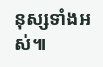នុស្សទាំងអស់៕